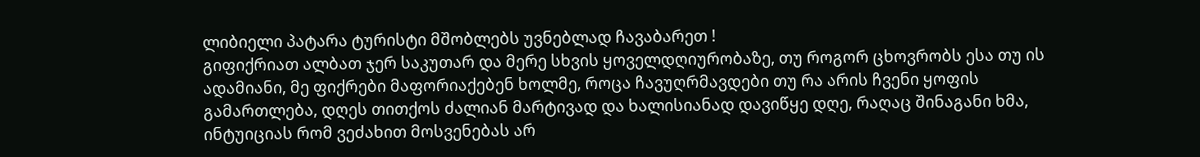ლიბიელი პატარა ტურისტი მშობლებს უვნებლად ჩავაბარეთ !
გიფიქრიათ ალბათ ჯერ საკუთარ და მერე სხვის ყოველდღიურობაზე, თუ როგორ ცხოვრობს ესა თუ ის ადამიანი, მე ფიქრები მაფორიაქებენ ხოლმე, როცა ჩავუღრმავდები თუ რა არის ჩვენი ყოფის გამართლება, დღეს თითქოს ძალიან მარტივად და ხალისიანად დავიწყე დღე, რაღაც შინაგანი ხმა, ინტუიციას რომ ვეძახით მოსვენებას არ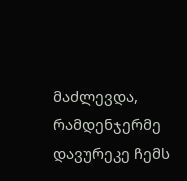მაძლევდა, რამდენჯერმე დავურეკე ჩემს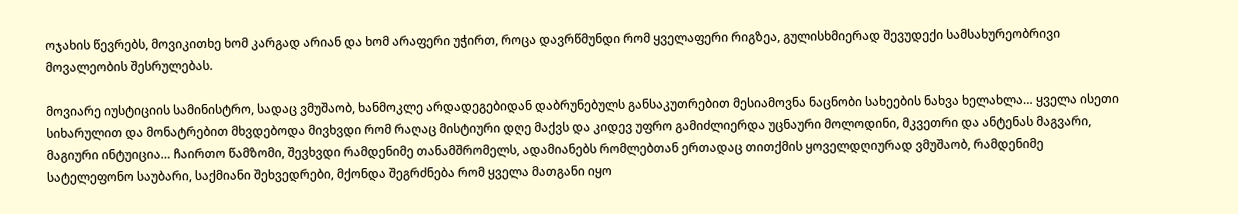ოჯახის წევრებს, მოვიკითხე ხომ კარგად არიან და ხომ არაფერი უჭირთ, როცა დავრწმუნდი რომ ყველაფერი რიგზეა, გულისხმიერად შევუდექი სამსახურეობრივი მოვალეობის შესრულებას.

მოვიარე იუსტიციის სამინისტრო, სადაც ვმუშაობ, ხანმოკლე არდადეგებიდან დაბრუნებულს განსაკუთრებით მესიამოვნა ნაცნობი სახეების ნახვა ხელახლა… ყველა ისეთი სიხარულით და მონატრებით მხვდებოდა მივხვდი რომ რაღაც მისტიური დღე მაქვს და კიდევ უფრო გამიძლიერდა უცნაური მოლოდინი, მკვეთრი და ანტენას მაგვარი, მაგიური ინტუიცია… ჩაირთო წამზომი, შევხვდი რამდენიმე თანამშრომელს, ადამიანებს რომლებთან ერთადაც თითქმის ყოველდღიურად ვმუშაობ, რამდენიმე სატელეფონო საუბარი, საქმიანი შეხვედრები, მქონდა შეგრძნება რომ ყველა მათგანი იყო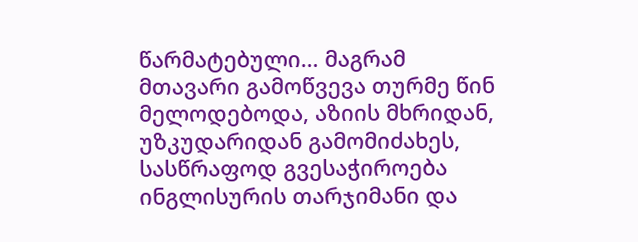წარმატებული… მაგრამ მთავარი გამოწვევა თურმე წინ მელოდებოდა, აზიის მხრიდან, უზკუდარიდან გამომიძახეს, სასწრაფოდ გვესაჭიროება ინგლისურის თარჯიმანი და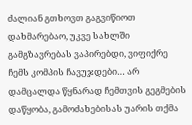ძალიან გთხოვთ გაგვიწიოთ დახმარებაო, უკვე სახლში გამგზავრებას ვაპირებდი, ვიფიქრე ჩემს კომპის ჩავუჯდები… არ დამცალდა წყნარად ჩემთვის გეგმების დაწყობა, გამოძახებისას უარის თქმა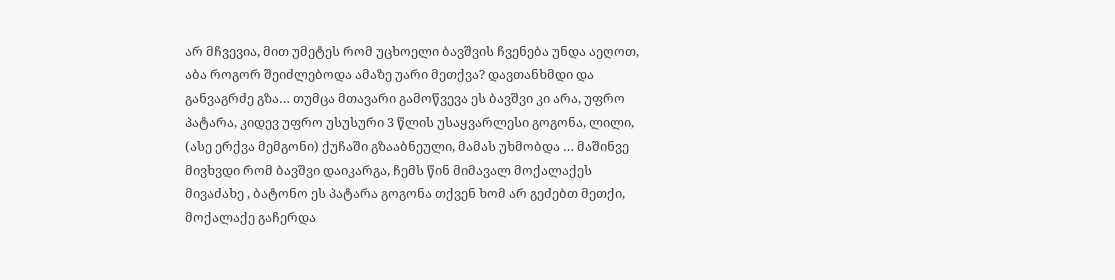არ მჩვევია, მით უმეტეს რომ უცხოელი ბავშვის ჩვენება უნდა აეღოთ, აბა როგორ შეიძლებოდა ამაზე უარი მეთქვა? დავთანხმდი და განვაგრძე გზა… თუმცა მთავარი გამოწვევა ეს ბავშვი კი არა, უფრო პატარა, კიდევ უფრო უსუსური 3 წლის უსაყვარლესი გოგონა, ლილი, (ასე ერქვა მემგონი) ქუჩაში გზააბნეული, მამას უხმობდა … მაშინვე მივხვდი რომ ბავშვი დაიკარგა, ჩემს წინ მიმავალ მოქალაქეს მივაძახე , ბატონო ეს პატარა გოგონა თქვენ ხომ არ გეძებთ მეთქი, მოქალაქე გაჩერდა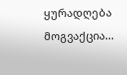ყურადღება მოგვაქცია…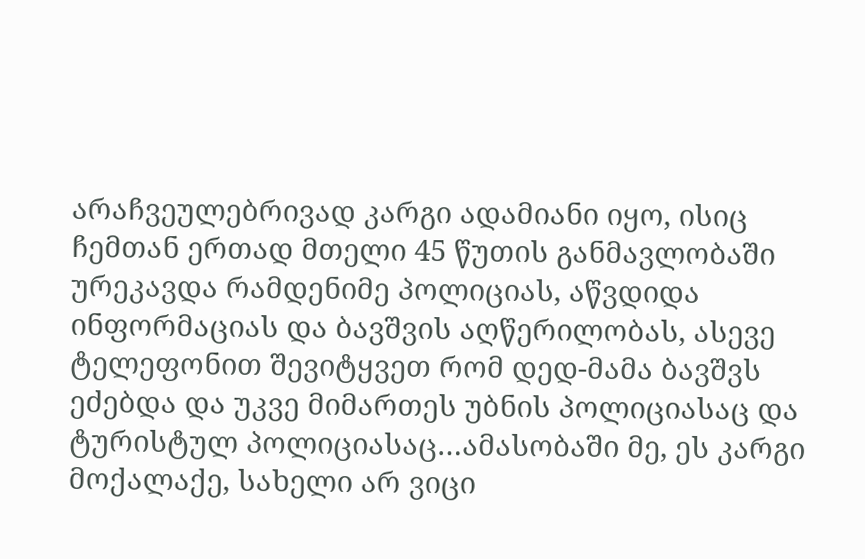არაჩვეულებრივად კარგი ადამიანი იყო, ისიც ჩემთან ერთად მთელი 45 წუთის განმავლობაში ურეკავდა რამდენიმე პოლიციას, აწვდიდა ინფორმაციას და ბავშვის აღწერილობას, ასევე ტელეფონით შევიტყვეთ რომ დედ-მამა ბავშვს ეძებდა და უკვე მიმართეს უბნის პოლიციასაც და ტურისტულ პოლიციასაც…ამასობაში მე, ეს კარგი მოქალაქე, სახელი არ ვიცი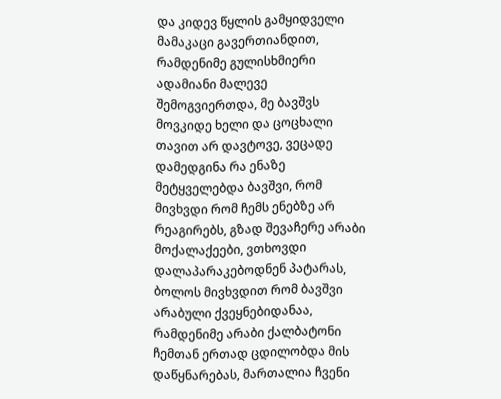და კიდევ წყლის გამყიდველი მამაკაცი გავერთიანდით, რამდენიმე გულისხმიერი ადამიანი მალევე შემოგვიერთდა, მე ბავშვს მოვკიდე ხელი და ცოცხალი თავით არ დავტოვე, ვეცადე დამედგინა რა ენაზე მეტყველებდა ბავშვი, რომ მივხვდი რომ ჩემს ენებზე არ რეაგირებს, გზად შევაჩერე არაბი მოქალაქეები, ვთხოვდი დალაპარაკებოდნენ პატარას, ბოლოს მივხვდით რომ ბავშვი არაბული ქვეყნებიდანაა, რამდენიმე არაბი ქალბატონი ჩემთან ერთად ცდილობდა მის დაწყნარებას, მართალია ჩვენი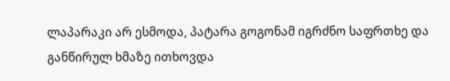ლაპარაკი არ ესმოდა, პატარა გოგონამ იგრძნო საფრთხე და განწირულ ხმაზე ითხოვდა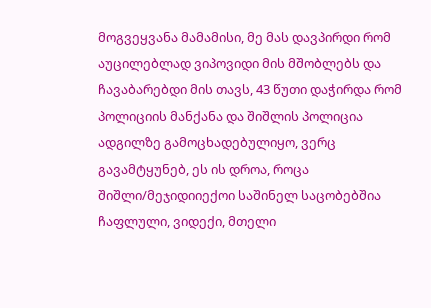მოგვეყვანა მამამისი, მე მას დავპირდი რომ აუცილებლად ვიპოვიდი მის მშობლებს და ჩავაბარებდი მის თავს, 43 წუთი დაჭირდა რომ პოლიციის მანქანა და შიშლის პოლიცია ადგილზე გამოცხადებულიყო, ვერც გავამტყუნებ, ეს ის დროა, როცა შიშლი/მეჯიდიიექოი საშინელ საცობებშია ჩაფლული, ვიდექი, მთელი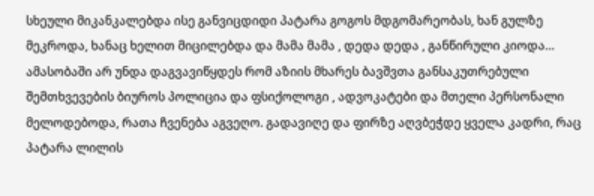სხეული მიკანკალებდა ისე განვიცდიდი პატარა გოგოს მდგომარეობას, ხან გულზე მეკროდა, ხანაც ხელით მიცილებდა და მამა მამა , დედა დედა , განწირული კიოდა… ამასობაში არ უნდა დაგვავიწყდეს რომ აზიის მხარეს ბავშვთა განსაკუთრებული შემთხვევების ბიუროს პოლიცია და ფსიქოლოგი , ადვოკატები და მთელი პერსონალი მელოდებოდა, რათა ჩვენება აგვეღო. გადავიღე და ფირზე აღვბეჭდე ყველა კადრი, რაც პატარა ლილის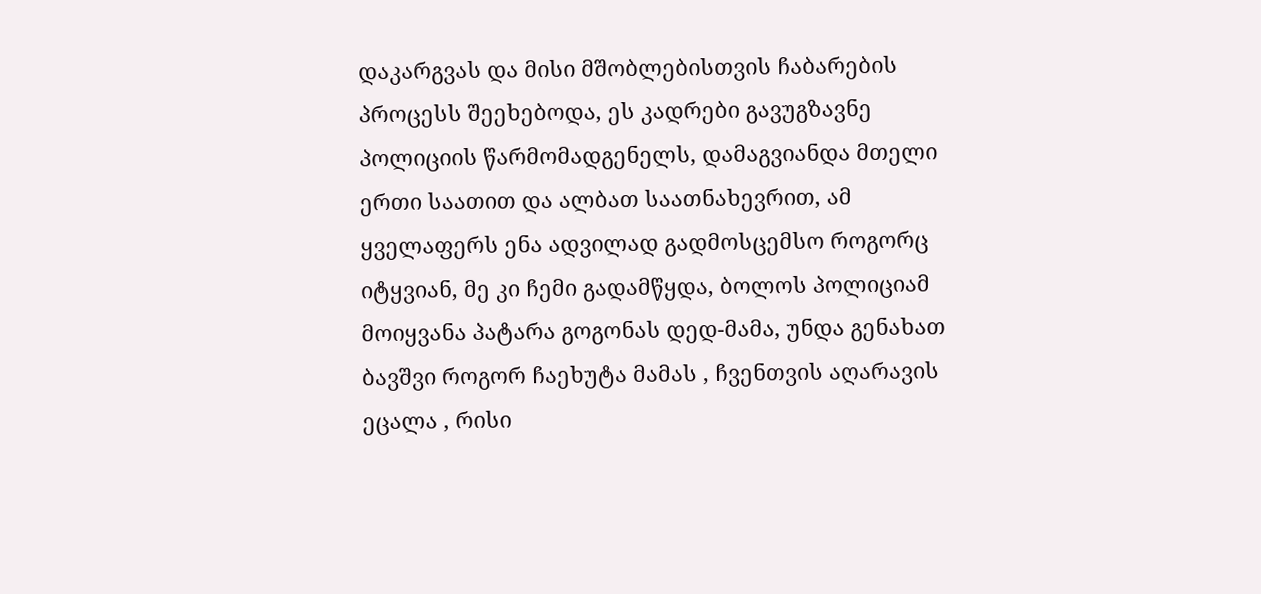დაკარგვას და მისი მშობლებისთვის ჩაბარების პროცესს შეეხებოდა, ეს კადრები გავუგზავნე პოლიციის წარმომადგენელს, დამაგვიანდა მთელი ერთი საათით და ალბათ საათნახევრით, ამ ყველაფერს ენა ადვილად გადმოსცემსო როგორც იტყვიან, მე კი ჩემი გადამწყდა, ბოლოს პოლიციამ მოიყვანა პატარა გოგონას დედ-მამა, უნდა გენახათ ბავშვი როგორ ჩაეხუტა მამას , ჩვენთვის აღარავის ეცალა , რისი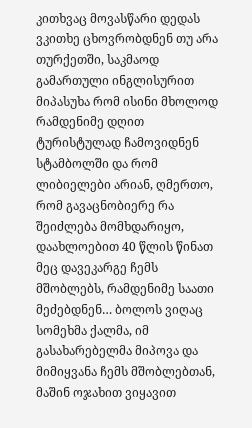კითხვაც მოვასწარი დედას ვკითხე ცხოვრობდნენ თუ არა თურქეთში, საკმაოდ გამართული ინგლისურით მიპასუხა რომ ისინი მხოლოდ რამდენიმე დღით ტურისტულად ჩამოვიდნენ სტამბოლში და რომ ლიბიელები არიან, ღმერთო, რომ გავაცნობიერე რა შეიძლება მომხდარიყო, დაახლოებით 40 წლის წინათ მეც დავეკარგე ჩემს მშობლებს, რამდენიმე საათი მეძებდნენ… ბოლოს ვიღაც სომეხმა ქალმა, იმ გასახარებელმა მიპოვა და მიმიყვანა ჩემს მშობლებთან, მაშინ ოჯახით ვიყავით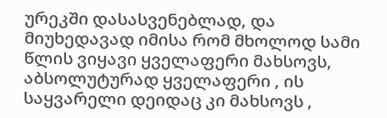ურეკში დასასვენებლად, და მიუხედავად იმისა რომ მხოლოდ სამი წლის ვიყავი ყველაფერი მახსოვს, აბსოლუტურად ყველაფერი , ის საყვარელი დეიდაც კი მახსოვს ,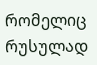რომელიც რუსულად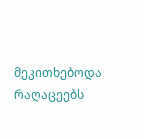მეკითხებოდა რაღაცეებს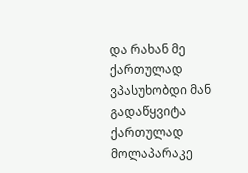და რახან მე ქართულად ვპასუხობდი მან გადაწყვიტა ქართულად მოლაპარაკე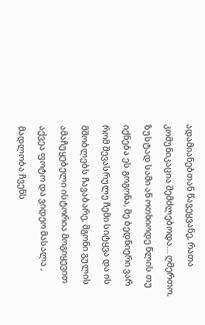ადამიანებთან წავეყვანე, რათა კომუნიკაცია შემძლებოდა… ღმერთო, ზუსტად სამი ან ოთხიოდე წლის თუ იქნება ეს გოგონა, მე ბედნიერი ვარ რომ შევასრულე ჩემი სიტყვა და ის მშობლებს ჩავაბარე, მგონი გულის ამაჩუყებელი ისტორია მოგიყევით აქვეა ფოტო და ვიდეო მასალა , მადლობა ჩვენს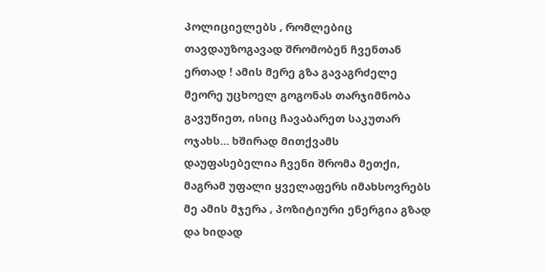პოლიციელებს , რომლებიც თავდაუზოგავად შრომობენ ჩვენთან ერთად ! ამის მერე გზა გავაგრძელე მეორე უცხოელ გოგონას თარჯიმნობა გავუწიეთ, ისიც ჩავაბარეთ საკუთარ ოჯახს… ხშირად მითქვამს დაუფასებელია ჩვენი შრომა მეთქი, მაგრამ უფალი ყველაფერს იმახსოვრებს მე ამის მჯერა , პოზიტიური ენერგია გზად და ხიდად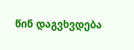წინ დაგვხვდება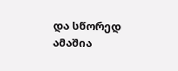და სწორედ ამაშია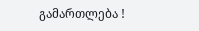გამართლება !